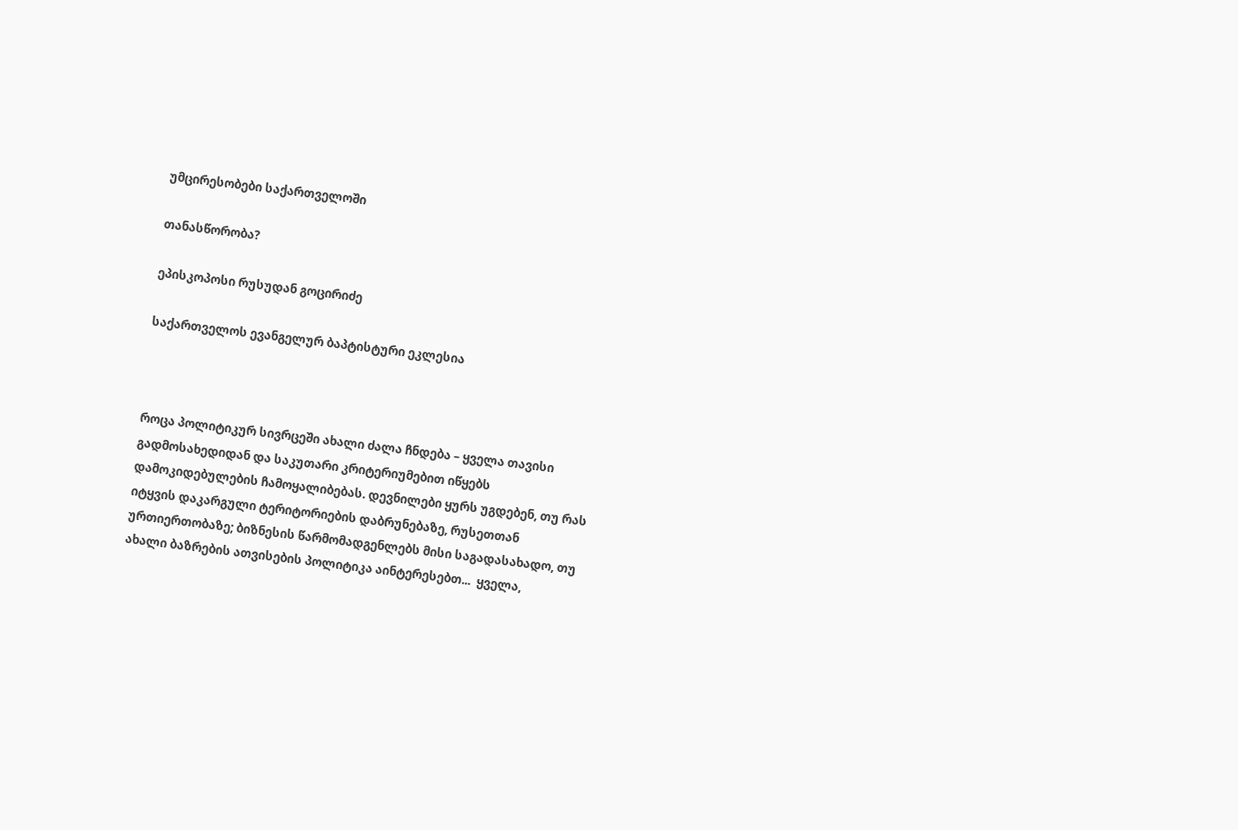უმცირესობები საქართველოში

თანასწორობა?

ეპისკოპოსი რუსუდან გოცირიძე

საქართველოს ევანგელურ ბაპტისტური ეკლესია



როცა პოლიტიკურ სივრცეში ახალი ძალა ჩნდება – ყველა თავისი გადმოსახედიდან და საკუთარი კრიტერიუმებით იწყებს დამოკიდებულების ჩამოყალიბებას. დევნილები ყურს უგდებენ, თუ რას იტყვის დაკარგული ტერიტორიების დაბრუნებაზე, რუსეთთან ურთიერთობაზე; ბიზნესის წარმომადგენლებს მისი საგადასახადო, თუ ახალი ბაზრების ათვისების პოლიტიკა აინტერესებთ...  ყველა,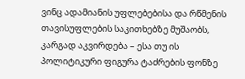ვინც ადამიანის უფლებებისა და რწმენის თავისუფლების საკითხებზე მუშაობს, კარგად აკვირდება – ესა თუ ის პოლიტიკური ფიგურა ტაძრების ფონზე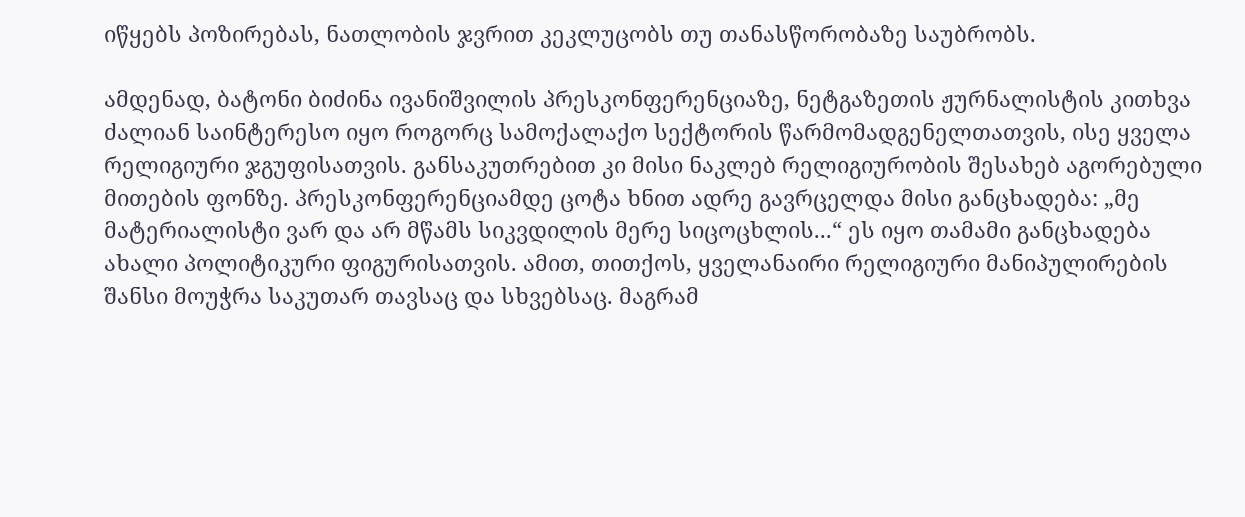იწყებს პოზირებას, ნათლობის ჯვრით კეკლუცობს თუ თანასწორობაზე საუბრობს.

ამდენად, ბატონი ბიძინა ივანიშვილის პრესკონფერენციაზე, ნეტგაზეთის ჟურნალისტის კითხვა ძალიან საინტერესო იყო როგორც სამოქალაქო სექტორის წარმომადგენელთათვის, ისე ყველა რელიგიური ჯგუფისათვის. განსაკუთრებით კი მისი ნაკლებ რელიგიურობის შესახებ აგორებული მითების ფონზე. პრესკონფერენციამდე ცოტა ხნით ადრე გავრცელდა მისი განცხადება: „მე მატერიალისტი ვარ და არ მწამს სიკვდილის მერე სიცოცხლის...“ ეს იყო თამამი განცხადება ახალი პოლიტიკური ფიგურისათვის. ამით, თითქოს, ყველანაირი რელიგიური მანიპულირების შანსი მოუჭრა საკუთარ თავსაც და სხვებსაც. მაგრამ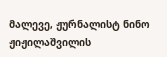მალევე, ჟურნალისტ ნინო ჟიჟილაშვილის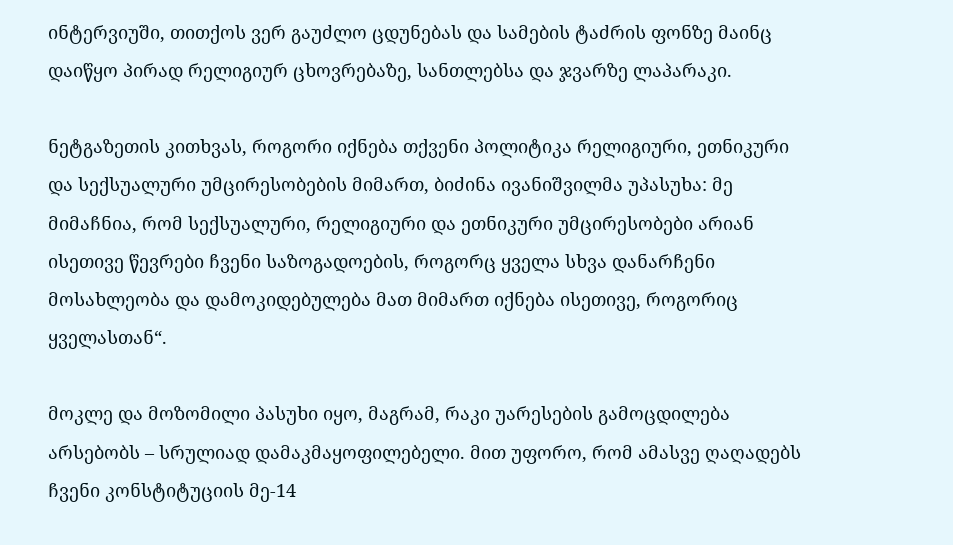ინტერვიუში, თითქოს ვერ გაუძლო ცდუნებას და სამების ტაძრის ფონზე მაინც დაიწყო პირად რელიგიურ ცხოვრებაზე, სანთლებსა და ჯვარზე ლაპარაკი.

ნეტგაზეთის კითხვას, როგორი იქნება თქვენი პოლიტიკა რელიგიური, ეთნიკური და სექსუალური უმცირესობების მიმართ, ბიძინა ივანიშვილმა უპასუხა: მე მიმაჩნია, რომ სექსუალური, რელიგიური და ეთნიკური უმცირესობები არიან ისეთივე წევრები ჩვენი საზოგადოების, როგორც ყველა სხვა დანარჩენი მოსახლეობა და დამოკიდებულება მათ მიმართ იქნება ისეთივე, როგორიც ყველასთან“.

მოკლე და მოზომილი პასუხი იყო, მაგრამ, რაკი უარესების გამოცდილება არსებობს – სრულიად დამაკმაყოფილებელი. მით უფორო, რომ ამასვე ღაღადებს ჩვენი კონსტიტუციის მე-14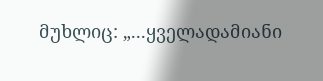მუხლიც: „...ყველადამიანი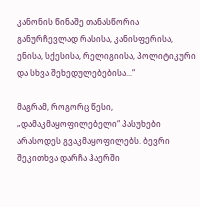კანონის წინაშე თანასწორია განურჩევლად რასისა, კანისფერისა, ენისა, სქესისა, რელიგიისა, პოლიტიკური და სხვა შეხედულებებისა...“

მაგრამ, როგორც წესი, „დამაკმაყოფილებელი“ პასუხები არასოდეს გვაკმაყოფილებს. ბევრი შეკითხვა დარჩა ჰაერში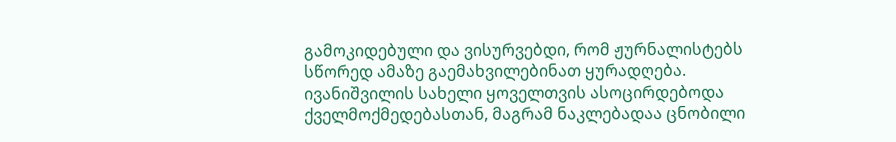გამოკიდებული და ვისურვებდი, რომ ჟურნალისტებს სწორედ ამაზე გაემახვილებინათ ყურადღება. ივანიშვილის სახელი ყოველთვის ასოცირდებოდა ქველმოქმედებასთან, მაგრამ ნაკლებადაა ცნობილი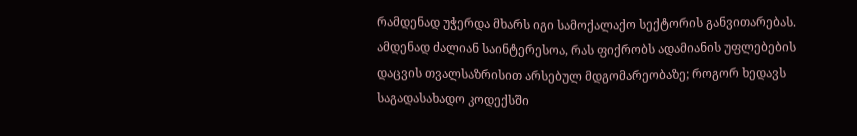რამდენად უჭერდა მხარს იგი სამოქალაქო სექტორის განვითარებას. ამდენად ძალიან საინტერესოა, რას ფიქრობს ადამიანის უფლებების დაცვის თვალსაზრისით არსებულ მდგომარეობაზე; როგორ ხედავს საგადასახადო კოდექსში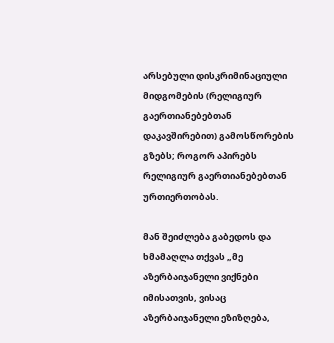არსებული დისკრიმინაციული მიდგომების (რელიგიურ გაერთიანებებთან დაკავშირებით) გამოსწორების გზებს; როგორ აპირებს რელიგიურ გაერთიანებებთან ურთიერთობას.

მან შეიძლება გაბედოს და ხმამაღლა თქვას „მე აზერბაიჯანელი ვიქნები იმისათვის, ვისაც აზერბაიჯანელი ეზიზღება,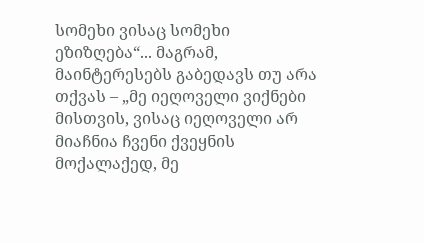სომეხი ვისაც სომეხი ეზიზღება“... მაგრამ, მაინტერესებს გაბედავს თუ არა თქვას – „მე იეღოველი ვიქნები მისთვის, ვისაც იეღოველი არ მიაჩნია ჩვენი ქვეყნის მოქალაქედ, მე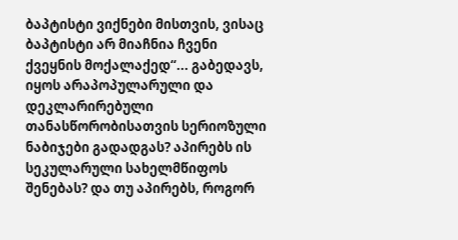ბაპტისტი ვიქნები მისთვის, ვისაც ბაპტისტი არ მიაჩნია ჩვენი ქვეყნის მოქალაქედ“... გაბედავს, იყოს არაპოპულარული და დეკლარირებული თანასწორობისათვის სერიოზული ნაბიჯები გადადგას? აპირებს ის სეკულარული სახელმწიფოს შენებას? და თუ აპირებს, როგორ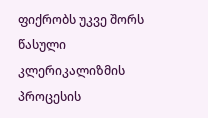ფიქრობს უკვე შორს წასული კლერიკალიზმის პროცესის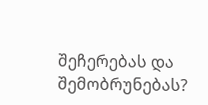შეჩერებას და შემობრუნებას?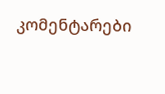კომენტარები